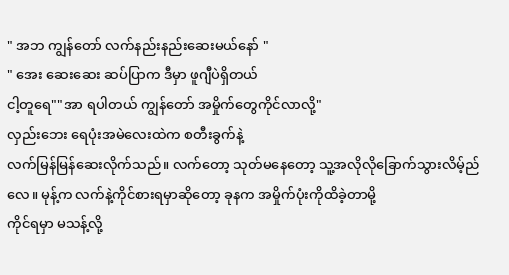" အဘ ကျွန်တော် လက်နည်းနည်းဆေးမယ်နော် "
" အေး ဆေးဆေး ဆပ်ပြာက ဒီမှာ ဖူဂျီပဲရှိတယ်
ငါ့တူရေ""အာ ရပါတယ် ကျွန်တော် အမှိုက်တွေကိုင်လာလို့"
လှည်းဘေး ရေပုံးအမဲလေးထဲက စတီးခွက်နဲ့
လက်မြန်မြန်ဆေးလိုက်သည်။ လက်တော့ သုတ်မနေတော့ သူ့အလိုလိုခြောက်သွားလိမ့်ည်လေ။ မုန့်က လက်နဲ့ကိုင်စားရမှာဆိုတော့ ခုနက အမှိုက်ပုံးကိုထိခဲ့တာမို့
ကိုင်ရမှာ မသန့်လို့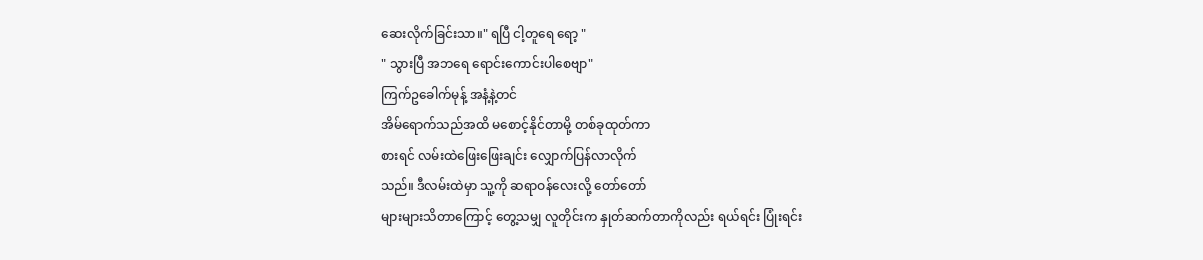ဆေးလိုက်ခြင်းသာ။" ရပြီ ငါ့တူရေ ရော့ "
" သွားပြီ အဘရေ ရောင်းကောင်းပါစေဗျာ"
ကြက်ဥခေါက်မုန့် အနံ့နဲ့တင်
အိမ်ရောက်သည်အထိ မစောင့်နိုင်တာမို့ တစ်ခုထုတ်ကာ
စားရင် လမ်းထဲဖြေးဖြေးချင်း လျှောက်ပြန်လာလိုက်
သည်။ ဒီလမ်းထဲမှာ သူ့ကို ဆရာဝန်လေးလို့ တော်တော်
များများသိတာကြောင့် တွေ့သမျှ လူတိုင်းက နှုတ်ဆက်တာကိုလည်း ရယ်ရင်း ပြုံးရင်း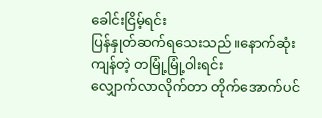ခေါင်းငြိမ့်ရင်း
ပြန်နှုတ်ဆက်ရသေးသည်။နောက်ဆုံးကျန်တဲ့ တမြုံ့မြုံ့ဝါးရင်း
လျှောက်လာလိုက်တာ တိုက်အောက်ပင်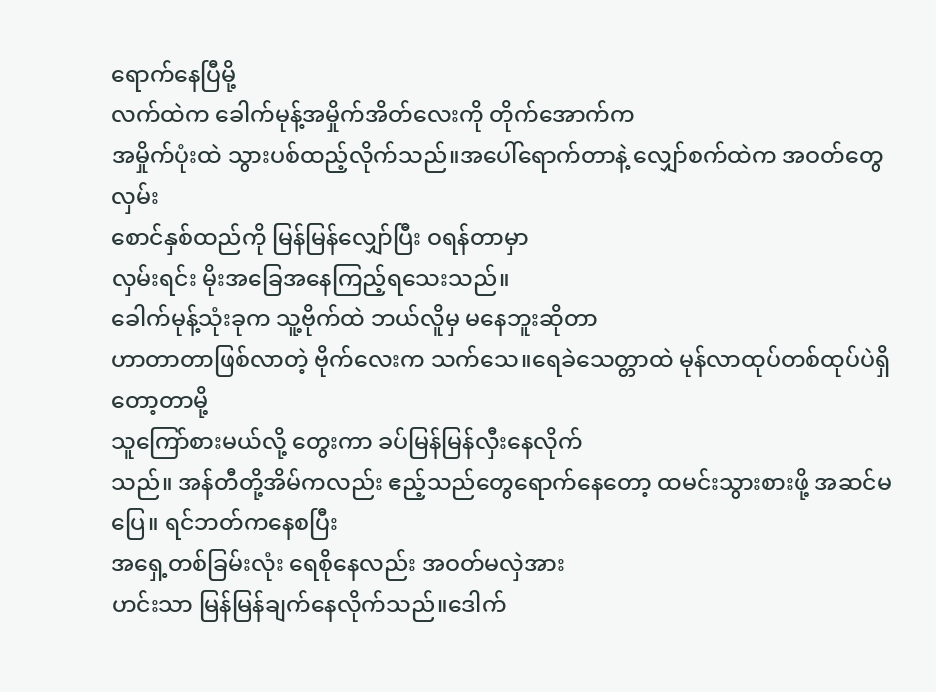ရောက်နေပြီမို့
လက်ထဲက ခေါက်မုန့်အမှိုက်အိတ်လေးကို တိုက်အောက်က
အမှိုက်ပုံးထဲ သွားပစ်ထည့်လိုက်သည်။အပေါ်ရောက်တာနဲ့ လျှော်စက်ထဲက အဝတ်တွေလှမ်း
စောင်နှစ်ထည်ကို မြန်မြန်လျှော်ပြီး ဝရန်တာမှာ
လှမ်းရင်း မိုးအခြေအနေကြည့်ရသေးသည်။
ခေါက်မုန့်သုံးခုက သူ့ဗိုက်ထဲ ဘယ်လိူမှ မနေဘူးဆိုတာ
ဟာတာတာဖြစ်လာတဲ့ ဗိုက်လေးက သက်သေ။ရေခဲသေတ္တာထဲ မုန်လာထုပ်တစ်ထုပ်ပဲရှိတော့တာမို့
သူကြော်စားမယ်လို့ တွေးကာ ခပ်မြန်မြန်လှီးနေလိုက်
သည်။ အန်တီတို့အိမ်ကလည်း ဧည့်သည်တွေရောက်နေတော့ ထမင်းသွားစားဖို့ အဆင်မပြေ။ ရင်ဘတ်ကနေစပြီး
အရှေ့တစ်ခြမ်းလုံး ရေစိုနေလည်း အဝတ်မလှဲအား
ဟင်းသာ မြန်မြန်ချက်နေလိုက်သည်။ဒေါက်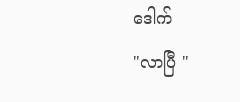ဒေါက်
"လာပြီ "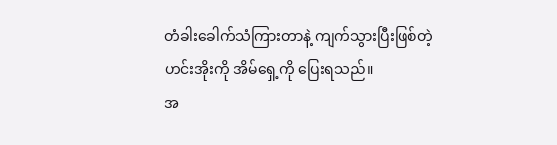တံခါးခေါက်သံကြားတာနဲ့ ကျက်သွားပြီးဖြစ်တဲ့
ဟင်းအိုးကို အိမ်ရှေ့ကို ပြေးရသည်။
အ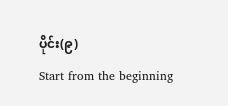ပိုင်း(၉)
Start from the beginning